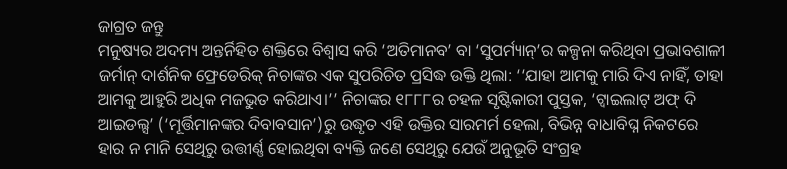ଜାଗ୍ରତ ଜନ୍ତୁ
ମନୁଷ୍ୟର ଅଦମ୍ୟ ଅନ୍ତର୍ନିହିତ ଶକ୍ତିରେ ବିଶ୍ବାସ କରି ‘ଅତିମାନବ’ ବା ‘ସୁପର୍ମ୍ୟାନ୍’ର କଳ୍ପନା କରିଥିବା ପ୍ରଭାବଶାଳୀ ଜର୍ମାନ୍ ଦାର୍ଶନିକ ଫ୍ରେଡେରିକ୍ ନିଚାଙ୍କର ଏକ ସୁପରିଚିତ ପ୍ରସିଦ୍ଧ ଉକ୍ତି ଥିଲା: ‘‘ଯାହା ଆମକୁ ମାରି ଦିଏ ନାହିଁ, ତାହା ଆମକୁ ଆହୁରି ଅଧିକ ମଜଭୁତ କରିଥାଏ।’’ ନିଚାଙ୍କର ୧୮୮୮ର ଚହଳ ସୃଷ୍ଟିକାରୀ ପୁସ୍ତକ, ‘ଟ୍ବାଇଲାଟ୍ ଅଫ୍ ଦି ଆଇଡଲ୍ସ’ (‘ମୂର୍ତ୍ତିମାନଙ୍କର ଦିବାବସାନ’)ରୁ ଉଦ୍ଧୃତ ଏହି ଉକ୍ତିର ସାରମର୍ମ ହେଲା, ବିଭିନ୍ନ ବାଧାବିଘ୍ନ ନିକଟରେ ହାର ନ ମାନି ସେଥିରୁ ଉତ୍ତୀର୍ଣ୍ଣ ହୋଇଥିବା ବ୍ୟକ୍ତି ଜଣେ ସେଥିରୁ ଯେଉଁ ଅନୁଭୂତି ସଂଗ୍ରହ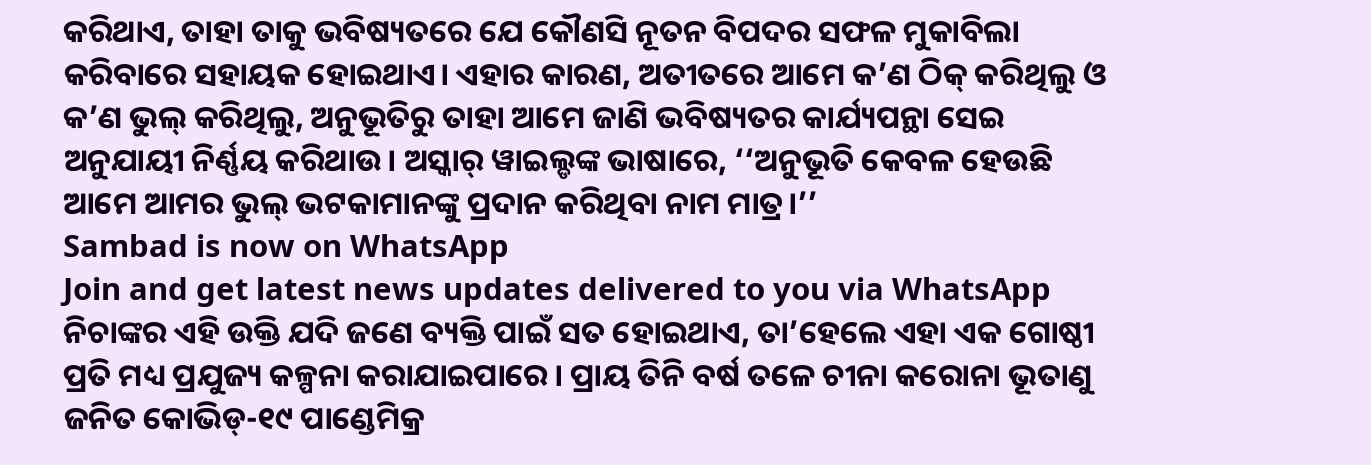କରିଥାଏ, ତାହା ତାକୁ ଭବିଷ୍ୟତରେ ଯେ କୌଣସି ନୂତନ ବିପଦର ସଫଳ ମୁକାବିଲା କରିବାରେ ସହାୟକ ହୋଇଥାଏ। ଏହାର କାରଣ, ଅତୀତରେ ଆମେ କ’ଣ ଠିକ୍ କରିଥିଲୁ ଓ କ’ଣ ଭୁଲ୍ କରିଥିଲୁ, ଅନୁଭୂତିରୁ ତାହା ଆମେ ଜାଣି ଭବିଷ୍ୟତର କାର୍ଯ୍ୟପନ୍ଥା ସେଇ ଅନୁଯାୟୀ ନିର୍ଣ୍ଣୟ କରିଥାଉ। ଅସ୍କାର୍ ୱାଇଲ୍ଡଙ୍କ ଭାଷାରେ, ‘‘ଅନୁଭୂତି କେବଳ ହେଉଛି ଆମେ ଆମର ଭୁଲ୍ ଭଟକାମାନଙ୍କୁ ପ୍ରଦାନ କରିଥିବା ନାମ ମାତ୍ର।’’
Sambad is now on WhatsApp
Join and get latest news updates delivered to you via WhatsApp
ନିଚାଙ୍କର ଏହି ଉକ୍ତି ଯଦି ଜଣେ ବ୍ୟକ୍ତି ପାଇଁ ସତ ହୋଇଥାଏ, ତା’ହେଲେ ଏହା ଏକ ଗୋଷ୍ଠୀ ପ୍ରତି ମଧ୍ୟ ପ୍ରଯୁଜ୍ୟ କଳ୍ପନା କରାଯାଇପାରେ। ପ୍ରାୟ ତିନି ବର୍ଷ ତଳେ ଚୀନା କରୋନା ଭୂତାଣୁ ଜନିତ କୋଭିଡ୍-୧୯ ପାଣ୍ଡେମିକ୍ର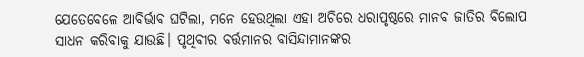ଯେତେବେଳେ ଆବିର୍ଭାବ ଘଟିଲା, ମନେ ହେଉଥିଲା ଏହା ଅଚିରେ ଧରାପୃଷ୍ଠରେ ମାନବ ଜାତିର ବିଲୋପ ସାଧନ କରିବାକୁ ଯାଉଛି। ପୃଥିବୀର ବର୍ତ୍ତମାନର ବାସିନ୍ଦାମାନଙ୍କର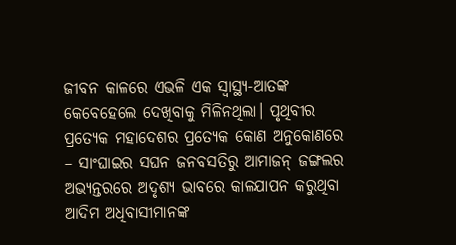ଜୀବନ କାଳରେ ଏଭଳି ଏକ ସ୍ବାସ୍ଥ୍ୟ-ଆତଙ୍କ କେବେହେଲେ ଦେଖିବାକୁ ମିଳିନଥିଲା। ପୃଥିବୀର ପ୍ରତ୍ୟେକ ମହାଦେଶର ପ୍ରତ୍ୟେକ କୋଣ ଅନୁକୋଣରେ – ସାଂଘାଇର ସଘନ ଜନବସତିରୁ ଆମାଜନ୍ ଜଙ୍ଗଲର ଅଭ୍ୟନ୍ତରରେ ଅଦୃଶ୍ୟ ଭାବରେ କାଳଯାପନ କରୁଥିବା ଆଦିମ ଅଧିବାସୀମାନଙ୍କ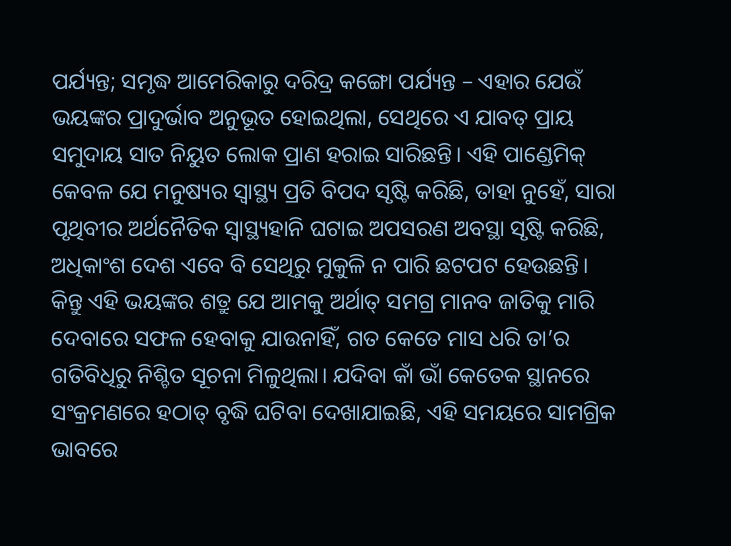ପର୍ଯ୍ୟନ୍ତ; ସମୃଦ୍ଧ ଆମେରିକାରୁ ଦରିଦ୍ର କଙ୍ଗୋ ପର୍ଯ୍ୟନ୍ତ – ଏହାର ଯେଉଁ ଭୟଙ୍କର ପ୍ରାଦୁର୍ଭାବ ଅନୁଭୂତ ହୋଇଥିଲା, ସେଥିରେ ଏ ଯାବତ୍ ପ୍ରାୟ ସମୁଦାୟ ସାତ ନିୟୁତ ଲୋକ ପ୍ରାଣ ହରାଇ ସାରିଛନ୍ତି। ଏହି ପାଣ୍ଡେମିକ୍ କେବଳ ଯେ ମନୁଷ୍ୟର ସ୍ବାସ୍ଥ୍ୟ ପ୍ରତି ବିପଦ ସୃଷ୍ଟି କରିଛି, ତାହା ନୁହେଁ, ସାରା ପୃଥିବୀର ଅର୍ଥନୈତିକ ସ୍ବାସ୍ଥ୍ୟହାନି ଘଟାଇ ଅପସରଣ ଅବସ୍ଥା ସୃଷ୍ଟି କରିଛି, ଅଧିକାଂଶ ଦେଶ ଏବେ ବି ସେଥିରୁ ମୁକୁଳି ନ ପାରି ଛଟପଟ ହେଉଛନ୍ତି।
କିନ୍ତୁ ଏହି ଭୟଙ୍କର ଶତ୍ରୁ ଯେ ଆମକୁ ଅର୍ଥାତ୍ ସମଗ୍ର ମାନବ ଜାତିକୁ ମାରି ଦେବାରେ ସଫଳ ହେବାକୁ ଯାଉନାହିଁ, ଗତ କେତେ ମାସ ଧରି ତା’ର ଗତିବିଧିରୁ ନିଶ୍ଚିତ ସୂଚନା ମିଳୁଥିଲା। ଯଦିବା କାଁ ଭାଁ କେତେକ ସ୍ଥାନରେ ସଂକ୍ରମଣରେ ହଠାତ୍ ବୃଦ୍ଧି ଘଟିବା ଦେଖାଯାଇଛି, ଏହି ସମୟରେ ସାମଗ୍ରିକ ଭାବରେ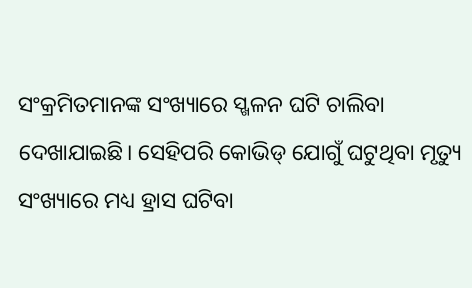ସଂକ୍ରମିତମାନଙ୍କ ସଂଖ୍ୟାରେ ସ୍ଖଳନ ଘଟି ଚାଲିବା ଦେଖାଯାଇଛି। ସେହିପରି କୋଭିଡ୍ ଯୋଗୁଁ ଘଟୁଥିବା ମୃତ୍ୟୁ ସଂଖ୍ୟାରେ ମଧ୍ୟ ହ୍ରାସ ଘଟିବା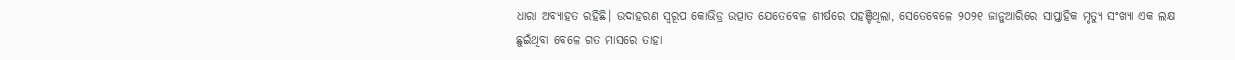ଧାରା ଅବ୍ୟାହତ ରହିଛି। ଉଦାହରଣ ସ୍ବରୂପ କୋଭିଡ୍ର ଉତ୍ପାତ ଯେତେବେଳ ଶୀର୍ଷରେ ପହଞ୍ଚିଥିଲା, ସେତେବେଳେ ୨୦୨୧ ଜାନୁଆରିରେ ସାପ୍ତାହିକ ମୃତ୍ୟୁ ସଂଖ୍ୟା ଏକ ଲକ୍ଷ ଛୁଇଁଥିବା ବେଳେ ଗତ ମାସରେ ତାହା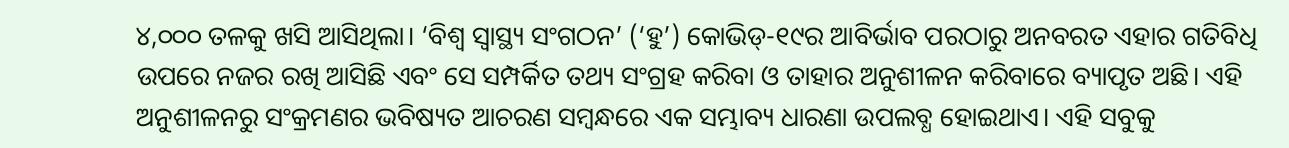୪,୦୦୦ ତଳକୁ ଖସି ଆସିଥିଲା। ‘ବିଶ୍ବ ସ୍ବାସ୍ଥ୍ୟ ସଂଗଠନ’ (‘ହୁ’) କୋଭିଡ୍-୧୯ର ଆବିର୍ଭାବ ପରଠାରୁ ଅନବରତ ଏହାର ଗତିବିଧି ଉପରେ ନଜର ରଖି ଆସିଛି ଏବଂ ସେ ସମ୍ପର୍କିତ ତଥ୍ୟ ସଂଗ୍ରହ କରିବା ଓ ତାହାର ଅନୁଶୀଳନ କରିବାରେ ବ୍ୟାପୃତ ଅଛି। ଏହି ଅନୁଶୀଳନରୁ ସଂକ୍ରମଣର ଭବିଷ୍ୟତ ଆଚରଣ ସମ୍ବନ୍ଧରେ ଏକ ସମ୍ଭାବ୍ୟ ଧାରଣା ଉପଲବ୍ଧ ହୋଇଥାଏ। ଏହି ସବୁକୁ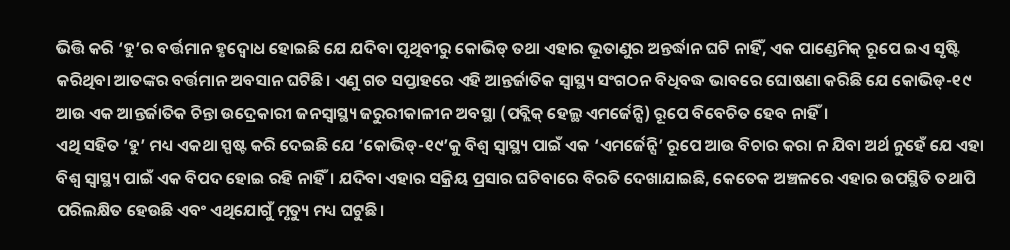ଭିତ୍ତି କରି ‘ହୁ’ର ବର୍ତ୍ତମାନ ହୃଦ୍ବୋଧ ହୋଇଛି ଯେ ଯଦିବା ପୃଥିବୀରୁ କୋଭିଡ୍ ତଥା ଏହାର ଭୂତାଣୁର ଅନ୍ତର୍ଦ୍ଧାନ ଘଟି ନାହିଁ, ଏକ ପାଣ୍ଡେମିକ୍ ରୂପେ ଇଏ ସୃଷ୍ଟି କରିଥିବା ଆତଙ୍କର ବର୍ତ୍ତମାନ ଅବସାନ ଘଟିଛି। ଏଣୁ ଗତ ସପ୍ତାହରେ ଏହି ଆନ୍ତର୍ଜାତିକ ସ୍ବାସ୍ଥ୍ୟ ସଂଗଠନ ବିଧିବଦ୍ଧ ଭାବରେ ଘୋଷଣା କରିଛି ଯେ କୋଭିଡ୍-୧୯ ଆଉ ଏକ ଆନ୍ତର୍ଜାତିକ ଚିନ୍ତା ଉଦ୍ରେକାରୀ ଜନସ୍ବାସ୍ଥ୍ୟ ଜରୁରୀକାଳୀନ ଅବସ୍ଥା (ପବ୍ଲିକ୍ ହେଲ୍ଥ ଏମର୍ଜେନ୍ସି) ରୂପେ ବିବେଚିତ ହେବ ନାହିଁ।
ଏଥି ସହିତ ‘ହୁ’ ମଧ୍ୟ ଏକଥା ସ୍ପଷ୍ଟ କରି ଦେଇଛି ଯେ ‘କୋଭିଡ୍-୧୯’କୁ ବିଶ୍ବ ସ୍ବାସ୍ଥ୍ୟ ପାଇଁ ଏକ ‘ଏମର୍ଜେନ୍ସି’ ରୂପେ ଆଉ ବିଚାର କରା ନ ଯିବା ଅର୍ଥ ନୁହେଁ ଯେ ଏହା ବିଶ୍ବ ସ୍ବାସ୍ଥ୍ୟ ପାଇଁ ଏକ ବିପଦ ହୋଇ ରହି ନାହିଁ। ଯଦିବା ଏହାର ସକ୍ରିୟ ପ୍ରସାର ଘଟିବାରେ ବିରତି ଦେଖାଯାଇଛି, କେତେକ ଅଞ୍ଚଳରେ ଏହାର ଉପସ୍ଥିତି ତଥାପି ପରିଲକ୍ଷିତ ହେଉଛି ଏବଂ ଏଥିଯୋଗୁଁ ମୃତ୍ୟୁ ମଧ୍ୟ ଘଟୁଛି।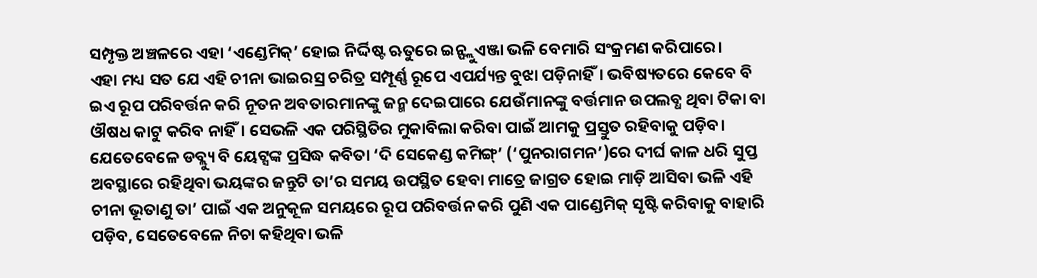ସମ୍ପୃକ୍ତ ଅଞ୍ଚଳରେ ଏହା ‘ଏଣ୍ଡେମିକ୍’ ହୋଇ ନିର୍ଦ୍ଦିଷ୍ଟ ଋତୁରେ ଇନ୍ଫ୍ଲୁଏଞ୍ଜା ଭଳି ବେମାରି ସଂକ୍ରମଣ କରିପାରେ।
ଏହା ମଧ୍ୟ ସତ ଯେ ଏହି ଚୀନା ଭାଇରସ୍ର ଚରିତ୍ର ସମ୍ପୂର୍ଣ୍ଣ ରୂପେ ଏପର୍ଯ୍ୟନ୍ତ ବୁଝା ପଡ଼ିନାହିଁ। ଭବିଷ୍ୟତରେ କେବେ ବି ଇଏ ରୂପ ପରିବର୍ତ୍ତନ କରି ନୂତନ ଅବତାରମାନଙ୍କୁ ଜନ୍ମ ଦେଇପାରେ ଯେଉଁମାନଙ୍କୁ ବର୍ତ୍ତମାନ ଉପଲବ୍ଧ ଥିବା ଟିକା ବା ଔଷଧ କାଟୁ କରିବ ନାହିଁ। ସେଭଳି ଏକ ପରିସ୍ଥିତିର ମୁକାବିଲା କରିବା ପାଇଁ ଆମକୁ ପ୍ରସ୍ତୁତ ରହିବାକୁ ପଡ଼ିବ। ଯେତେବେଳେ ଡବ୍ଲ୍ୟୁ ବି ୟେଟ୍ସଙ୍କ ପ୍ରସିଦ୍ଧ କବିତା ‘ଦି ସେକେଣ୍ଡ କମିଙ୍ଗ୍’ (‘ପୁନରାଗମନ’)ରେ ଦୀର୍ଘ କାଳ ଧରି ସୁପ୍ତ ଅବସ୍ଥାରେ ରହିଥିବା ଭୟଙ୍କର ଜନ୍ତୁଟି ତା’ର ସମୟ ଉପସ୍ଥିତ ହେବା ମାତ୍ରେ ଜାଗ୍ରତ ହୋଇ ମାଡ଼ି ଆସିବା ଭଳି ଏହି ଚୀନା ଭୂତାଣୁ ତା’ ପାଇଁ ଏକ ଅନୁକୂଳ ସମୟରେ ରୂପ ପରିବର୍ତ୍ତନ କରି ପୁଣି ଏକ ପାଣ୍ଡେମିକ୍ ସୃଷ୍ଟି କରିବାକୁ ବାହାରି ପଡ଼ିବ, ସେତେବେଳେ ନିଚା କହିଥିବା ଭଳି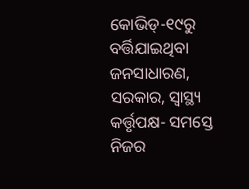କୋଭିଡ୍-୧୯ରୁ ବର୍ତ୍ତିଯାଇଥିବା ଜନସାଧାରଣ, ସରକାର, ସ୍ବାସ୍ଥ୍ୟ କର୍ତ୍ତୃପକ୍ଷ- ସମସ୍ତେ ନିଜର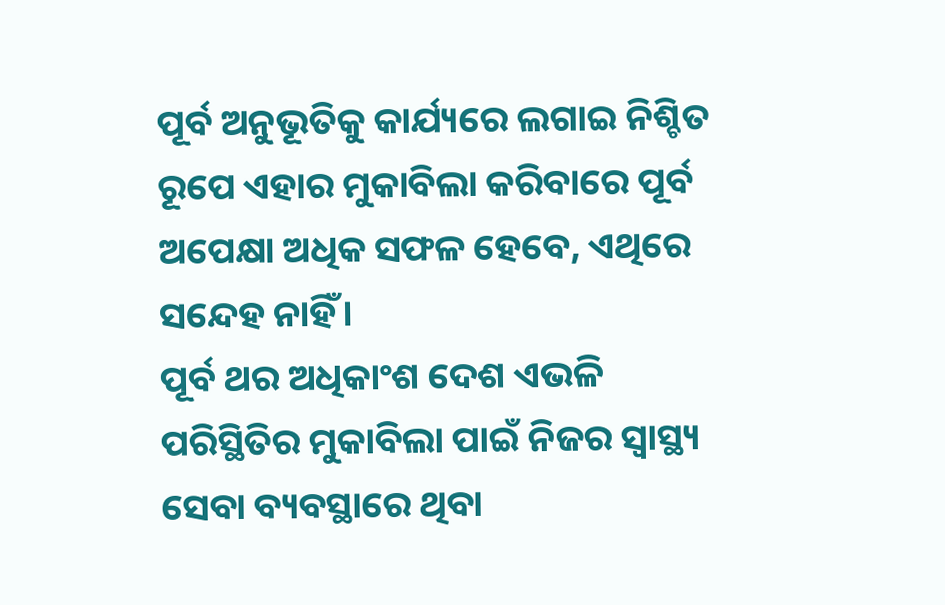ପୂର୍ବ ଅନୁଭୂତିକୁ କାର୍ଯ୍ୟରେ ଲଗାଇ ନିଶ୍ଚିତ ରୂପେ ଏହାର ମୁକାବିଲା କରିବାରେ ପୂର୍ବ ଅପେକ୍ଷା ଅଧିକ ସଫଳ ହେବେ, ଏଥିରେ ସନ୍ଦେହ ନାହିଁ।
ପୂର୍ବ ଥର ଅଧିକାଂଶ ଦେଶ ଏଭଳି ପରିସ୍ଥିତିର ମୁକାବିଲା ପାଇଁ ନିଜର ସ୍ବାସ୍ଥ୍ୟ ସେବା ବ୍ୟବସ୍ଥାରେ ଥିବା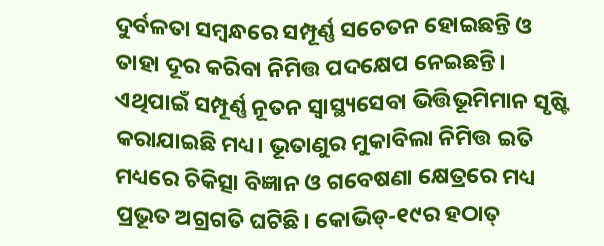ଦୁର୍ବଳତା ସମ୍ବନ୍ଧରେ ସମ୍ପୂର୍ଣ୍ଣ ସଚେତନ ହୋଇଛନ୍ତି ଓ ତାହା ଦୂର କରିବା ନିମିତ୍ତ ପଦକ୍ଷେପ ନେଇଛନ୍ତି। ଏଥିପାଇଁ ସମ୍ପୂର୍ଣ୍ଣ ନୂତନ ସ୍ବାସ୍ଥ୍ୟସେବା ଭିତ୍ତିଭୂମିମାନ ସୃଷ୍ଟି କରାଯାଇଛି ମଧ୍ୟ। ଭୂତାଣୁର ମୁକାବିଲା ନିମିତ୍ତ ଇତି ମଧ୍ୟରେ ଚିକିତ୍ସା ବିଜ୍ଞାନ ଓ ଗବେଷଣା କ୍ଷେତ୍ରରେ ମଧ୍ୟ ପ୍ରଭୂତ ଅଗ୍ରଗତି ଘଟିଛି। କୋଭିଡ୍-୧୯ର ହଠାତ୍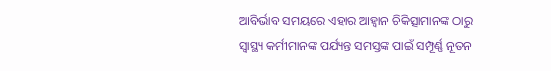ଆବିର୍ଭାବ ସମୟରେ ଏହାର ଆହ୍ବାନ ଚିକିତ୍ସାମାନଙ୍କ ଠାରୁ ସ୍ବାସ୍ଥ୍ୟ କର୍ମୀମାନଙ୍କ ପର୍ଯ୍ୟନ୍ତ ସମସ୍ତଙ୍କ ପାଇଁ ସମ୍ପୂର୍ଣ୍ଣ ନୂତନ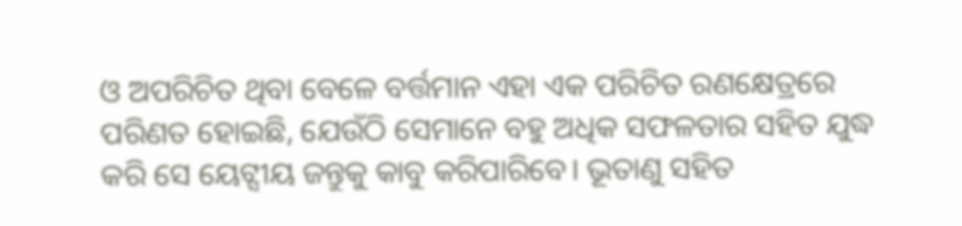ଓ ଅପରିଚିତ ଥିବା ବେଳେ ବର୍ତ୍ତମାନ ଏହା ଏକ ପରିଚିତ ରଣକ୍ଷେତ୍ରରେ ପରିଣତ ହୋଇଛି, ଯେଉଁଠି ସେମାନେ ବହୁ ଅଧିକ ସଫଳତାର ସହିତ ଯୁଦ୍ଧ କରି ସେ ୟେଟ୍ସୀୟ ଜନ୍ତୁକୁ କାବୁ କରିପାରିବେ। ଭୂତାଣୁ ସହିତ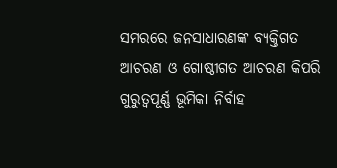ସମରରେ ଜନସାଧାରଣଙ୍କ ବ୍ୟକ୍ତିଗତ ଆଚରଣ ଓ ଗୋଷ୍ଠୀଗତ ଆଚରଣ କିପରି ଗୁରୁତ୍ବପୂର୍ଣ୍ଣ ଭୂମିକା ନିର୍ବାହ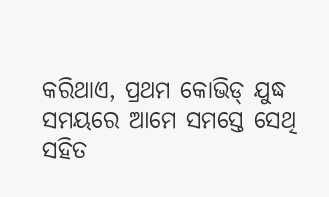କରିଥାଏ, ପ୍ରଥମ କୋଭିଡ୍ ଯୁଦ୍ଧ ସମୟରେ ଆମେ ସମସ୍ତେ ସେଥି ସହିତ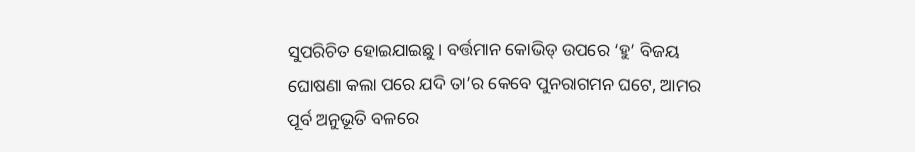ସୁପରିଚିତ ହୋଇଯାଇଛୁ। ବର୍ତ୍ତମାନ କୋଭିଡ୍ ଉପରେ ‘ହୁ’ ବିଜୟ ଘୋଷଣା କଲା ପରେ ଯଦି ତା’ର କେବେ ପୁନରାଗମନ ଘଟେ, ଆମର ପୂର୍ବ ଅନୁଭୂତି ବଳରେ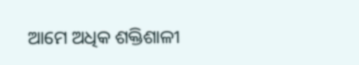ଆମେ ଅଧିକ ଶକ୍ତିଶାଳୀ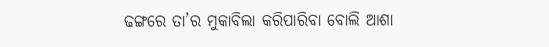ଢଙ୍ଗରେ ତା’ର ମୁକାବିଲା କରିପାରିବା ବୋଲି ଆଶା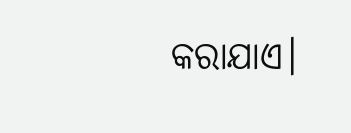କରାଯାଏ।